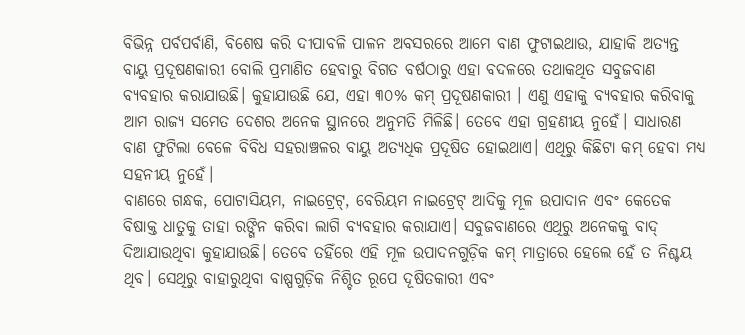ବିଭିନ୍ନ ପର୍ବପର୍ବାଣି, ବିଶେଷ କରି ଦୀପାବଳି ପାଳନ ଅବସରରେ ଆମେ ବାଣ ଫୁଟାଇଥାଉ, ଯାହାକି ଅତ୍ୟନ୍ତ ବାୟୁ ପ୍ରଦୂଷଣକାରୀ ବୋଲି ପ୍ରମାଣିତ ହେବାରୁ ବିଗତ ବର୍ଷଠାରୁ ଏହା ବଦଳରେ ତଥାକଥିତ ସବୁଜବାଣ ବ୍ୟବହାର କରାଯାଉଛି। କୁହାଯାଉଛି ଯେ, ଏହା ୩୦% କମ୍ ପ୍ରଦୂଷଣକାରୀ । ଏଣୁ ଏହାକୁ ବ୍ୟବହାର କରିବାକୁ ଆମ ରାଜ୍ୟ ସମେତ ଦେଶର ଅନେକ ସ୍ଥାନରେ ଅନୁମତି ମିଳିଛି। ତେବେ ଏହା ଗ୍ରହଣୀୟ ନୁହେଁ। ସାଧାରଣ ବାଣ ଫୁଟିଲା ବେଳେ ବିବିଧ ସହରାଞ୍ଚଳର ବାୟୁ ଅତ୍ୟଧିକ ପ୍ରଦୂଷିତ ହୋଇଥାଏ। ଏଥିରୁ କିଛିଟା କମ୍ ହେବା ମଧ୍ୟ ସହନୀୟ ନୁହେଁ।
ବାଣରେ ଗନ୍ଧକ, ପୋଟାସିୟମ, ନାଇଟ୍ରେଟ୍, ବେରିୟମ ନାଇଟ୍ରେଟ୍ ଆଦିକୁ ମୂଳ ଉପାଦାନ ଏବଂ କେତେକ ବିଷାକ୍ତ ଧାତୁକୁ ତାହା ରଙ୍ଗିନ କରିବା ଲାଗି ବ୍ୟବହାର କରାଯାଏ। ସବୁଜବାଣରେ ଏଥିରୁ ଅନେକକୁ ବାଦ୍ ଦିଆଯାଉଥିବା କୁହାଯାଉଛି। ତେବେ ତହିଁରେ ଏହି ମୂଳ ଉପାଦନଗୁଡ଼ିକ କମ୍ ମାତ୍ରାରେ ହେଲେ ହେଁ ତ ନିଶ୍ଚୟ ଥିବ। ସେଥିରୁ ବାହାରୁଥିବା ବାଷ୍ପଗୁଡ଼ିକ ନିଶ୍ଚିତ ରୂପେ ଦୂଷିତକାରୀ ଏବଂ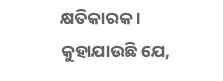କ୍ଷତିକାରକ ।
କୁହାଯାଉଛି ଯେ,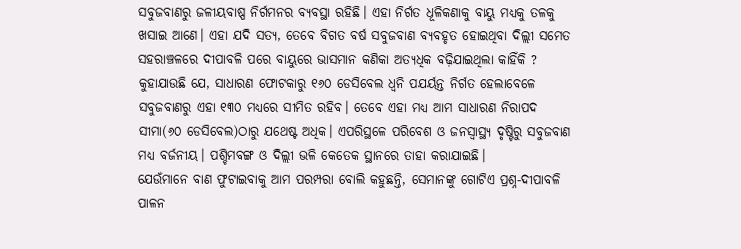ସବୁଜବାଣରୁ ଜଳୀୟବାଷ୍ପ ନିର୍ଗମନର ବ୍ୟବସ୍ଥା ରହିଛି। ଏହା ନିର୍ଗତ ଧୂଳିକଣାକୁ ବାୟୁ ମଧ୍ୟକୁ ତଳକୁ ଖସାଇ ଆଣେ। ଏହା ଯଦି ସତ୍ୟ, ତେବେ ବିଗତ ବର୍ଷ ସବୁଜବାଣ ବ୍ୟବହୃତ ହୋଇଥିବା ଦିଲ୍ଲୀ ସମେତ ସହରାଞ୍ଚଳରେ ଦୀପାବଳି ପରେ ବାୟୁରେ ଭାସମାନ କଣିକା ଅତ୍ୟଧିକ ବଢ଼ିଯାଇଥିଲା କାହିଁକି ?
କୁହାଯାଉଛି ଯେ, ସାଧାରଣ ଫୋଟକାରୁ ୧୬୦ ଡେସିବେଲ ଧ୍ୱନି ପଯର୍ୟନ୍ତ ନିର୍ଗତ ହେଲାବେଳେ ସବୁଜବାଣରୁ ଏହା ୧୩୦ ମଧ୍ୟରେ ସୀମିତ ରହିବ। ତେବେ ଏହା ମଧ୍ୟ ଆମ ସାଧାରଣ ନିରାପଦ ସୀମା(୬୦ ଡେସିବେଲ)ଠାରୁ ଯଥେଷ୍ଟ ଅଧିକ। ଏପରିସ୍ଥଳେ ପରିବେଶ ଓ ଜନସ୍ବାସ୍ଥ୍ୟ ଦୃଷ୍ଟିରୁ ସବୁଜବାଣ ମଧ୍ୟ ବର୍ଜନୀୟ। ପଶ୍ଚିମବଙ୍ଗ ଓ ଦିଲ୍ଲୀ ଭଳି କେତେକ ସ୍ଥାନରେ ତାହା କରାଯାଇଛି।
ଯେଉଁମାନେ ବାଣ ଫୁଟାଇବାକୁ ଆମ ପରମ୍ପରା ବୋଲି କହୁଛନ୍ତି, ସେମାନଙ୍କୁ ଗୋଟିଏ ପ୍ରଶ୍ନ-ଦୀପାବଳି ପାଳନ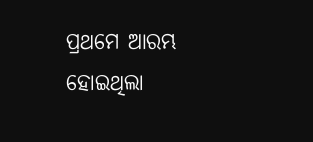ପ୍ରଥମେ ଆରମ୍ଭ ହୋଇଥିଲା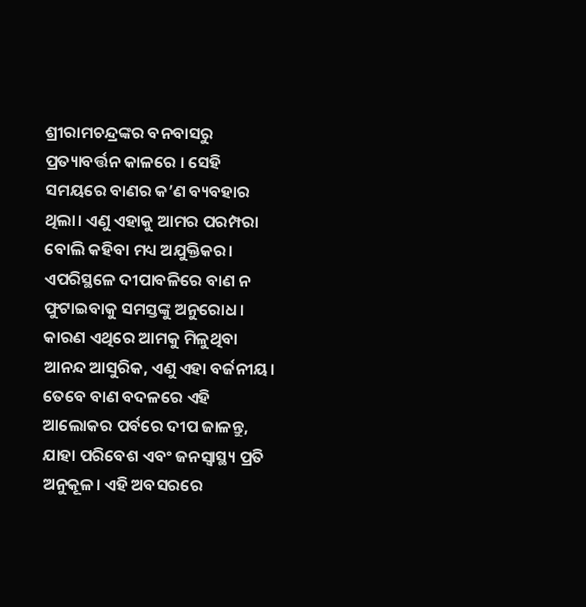ଶ୍ରୀରାମଚନ୍ଦ୍ରଙ୍କର ବନବାସରୁ ପ୍ରତ୍ୟାବର୍ତ୍ତନ କାଳରେ । ସେହି ସମୟରେ ବାଣର କ’ଣ ବ୍ୟବହାର ଥିଲା। ଏଣୁ ଏହାକୁ ଆମର ପରମ୍ପରା ବୋଲି କହିବା ମଧ୍ୟ ଅଯୁକ୍ତିକର।
ଏପରିସ୍ଥଳେ ଦୀପାବଳିରେ ବାଣ ନ ଫୁଟାଇବାକୁ ସମସ୍ତଙ୍କୁ ଅନୁରୋଧ।
କାରଣ ଏଥିରେ ଆମକୁ ମିଳୁଥିବା ଆନନ୍ଦ ଆସୁରିକ, ଏଣୁ ଏହା ବର୍ଜନୀୟ। ତେବେ ବାଣ ବଦଳରେ ଏହି ଆଲୋକର ପର୍ବରେ ଦୀପ ଜାଳନ୍ତୁ, ଯାହା ପରିବେଶ ଏବଂ ଜନସ୍ବାସ୍ଥ୍ୟ ପ୍ରତି ଅନୁକୂଳ। ଏହି ଅବସରରେ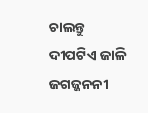ଚାଲନ୍ତୁ ଦୀପଟିଏ ଜାଳି ଜଗଜ୍ଜନନୀ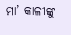ମା’ କାଳୀଙ୍କୁ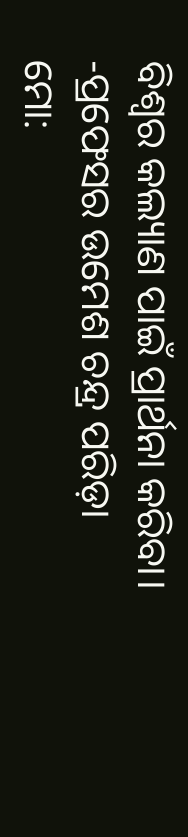ବିଶ୍ୱର କଲ୍ୟାଣ ପାଇଁ ପ୍ରାର୍ଥନା କରିବା।
-ପ୍ରଫେସର ଉମେଶ ଚନ୍ଦ୍ର ପରିଡ଼ା
ମୋ: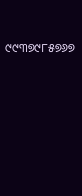୯୯୩୭୯୮୫୭୬୭